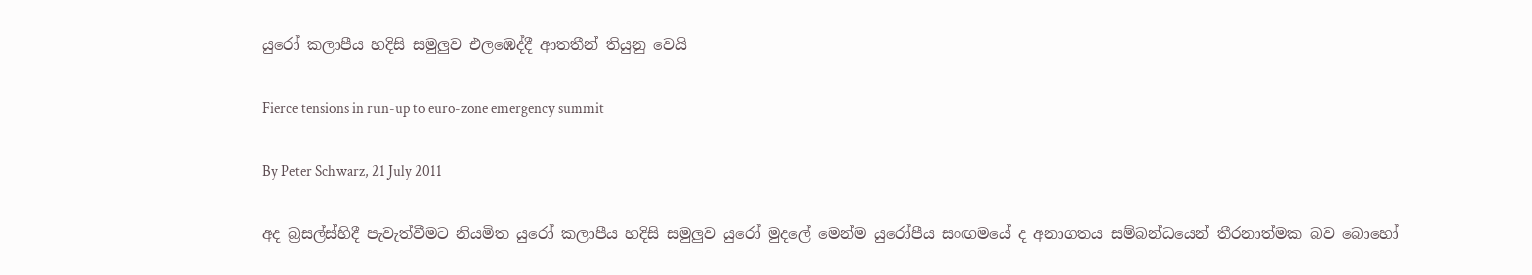යුරෝ කලාපීය හදිසි සමුලුව එලඹෙද්දී ආතතීන් තියුනු වෙයි

Fierce tensions in run-up to euro-zone emergency summit

By Peter Schwarz, 21 July 2011

අද බ්‍රසල්ස්හිදී පැවැත්වීමට නියමිත යුරෝ කලාපීය හදිසි සමුලුව යුරෝ මුදලේ මෙන්ම යුරෝපීය සංඟමයේ ද අනාගතය සම්බන්ධයෙන් තීරනාත්මක බව බොහෝ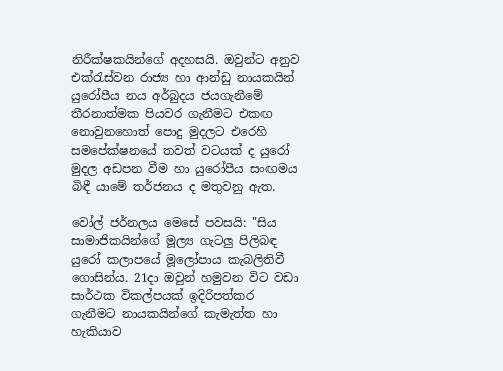නිරීක්ෂකයින්ගේ අදහසයි. ඔවුන්ට අනුව එක්රැස්වන රාජ්‍ය හා ආන්ඩු නායකයින් යුරෝපීය නය අර්බුදය ජයගැනීමේ තීරනාත්මක පියවර ගැනීමට එකඟ නොවුනහොත් පොදු මුදලට එරෙහි සමපේක්ෂනයේ තවත් වටයක් ද යුරෝ මුදල අඩපන වීම හා යුරෝපීය සංඟමය බිඳී යාමේ තර්ජනය ද මතුවනු ඇත.

වෝල් ජර්නලය මෙසේ පවසයි: "සිය සාමාජිකයින්ගේ මූල්‍ය ගැටලු පිලිබඳ යුරෝ කලාපයේ මූලෝපාය කැබලිතිවී ගොසින්ය. 21දා ඔවුන් හමුවන විට වඩා සාර්ථක විකල්පයක් ඉදිරිපත්කර ගැනීමට නායකයින්ගේ කැමැත්ත හා හැකියාව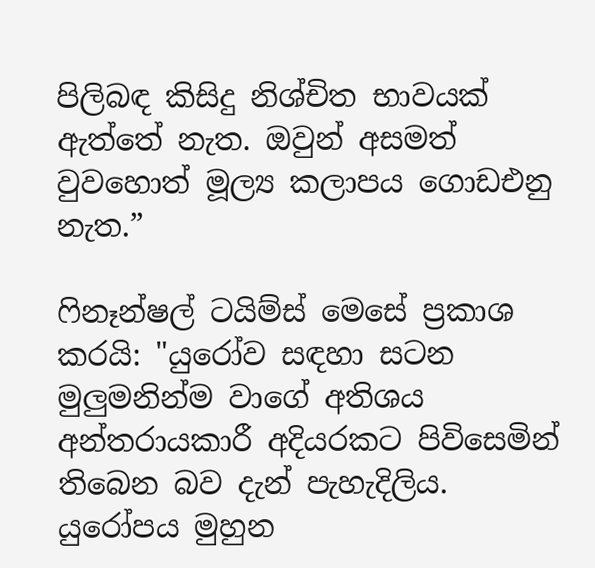පිලිබඳ කිසිදු නිශ්චිත භාවයක් ඇත්තේ නැත. ඔවුන් අසමත් වුවහොත් මූල්‍ය කලාපය ගොඩඑනු නැත.”

ෆිනෑන්ෂල් ටයිම්ස් මෙසේ ප්‍රකාශ කරයි: "යුරෝව සඳහා සටන මුලුමනින්ම වාගේ අතිශය අන්තරායකාරී අදියරකට පිවිසෙමින් තිබෙන බව දැන් පැහැදිලිය. යුරෝපය මුහුන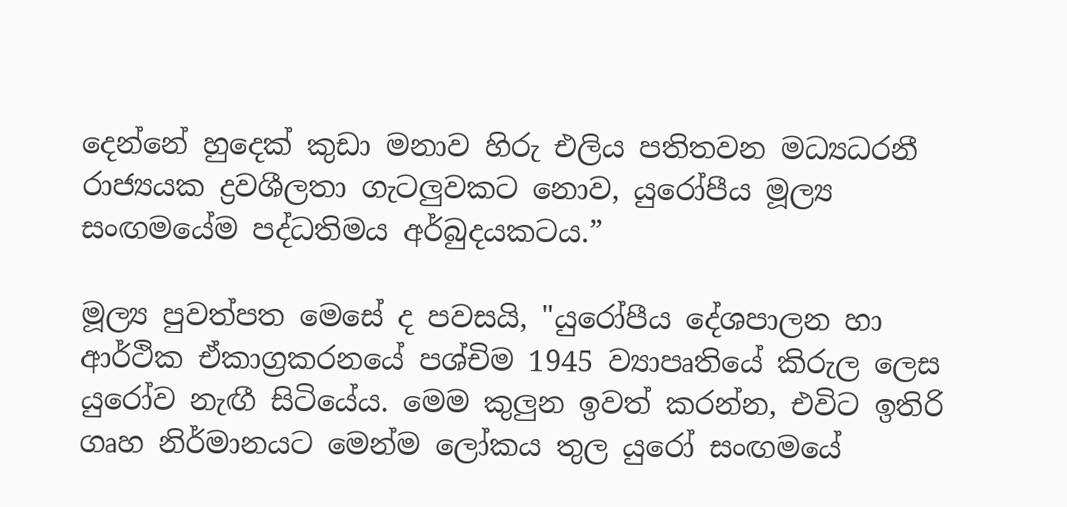දෙන්නේ හුදෙක් කුඩා මනාව හිරු එලිය පතිතවන මධ්‍යධරනී රාජ්‍යයක ද්‍රවශීලතා ගැටලුවකට නොව, යුරෝපීය මූල්‍ය සංඟමයේම පද්ධතිමය අර්බුදයකටය.”

මූල්‍ය පුවත්පත මෙසේ ද පවසයි, "යුරෝපීය දේශපාලන හා ආර්ථික ඒකාග්‍රකරනයේ පශ්චිම 1945 ව්‍යාපෘතියේ කිරුල ලෙස යුරෝව නැඟී සිටියේය. මෙම කුලුන ඉවත් කරන්න, එවිට ඉතිරි ගෘහ නිර්මානයට මෙන්ම ලෝකය තුල යුරෝ සංඟමයේ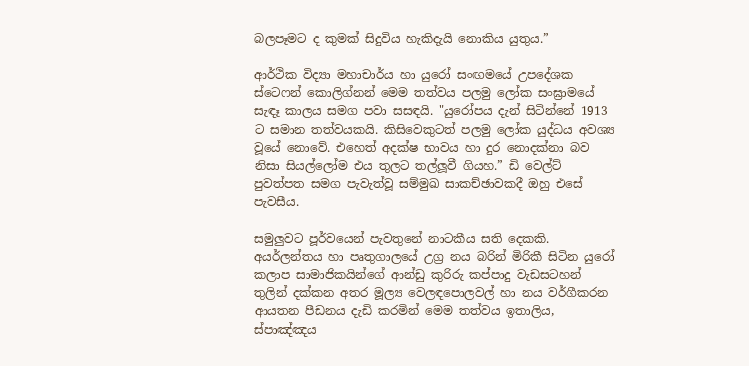බලපෑමට ද කුමක් සිදුවිය හැකිදැයි නොකිය යුතුය.”

ආර්ථික විද්‍යා මහාචාර්ය හා යුරෝ සංඟමයේ උපදේශක ස්ටෙෆන් කොලිග්නන් මෙම තත්වය පලමු ලෝක සංඝ්‍රාමයේ සැඳෑ කාලය සමග පවා සසඳයි. "යුරෝපය දැන් සිටින්නේ 1913 ට සමාන තත්වයකයි. කිසිවෙකුටත් පලමු ලෝක යුද්ධය අවශ්‍ය වූයේ නොවේ. එහෙත් අදක්ෂ භාවය හා දුර නොදක්නා බව නිසා සියල්ලෝම එය තුලට තල්ලූවී ගියහ.” ඩි වෙල්ට් පුවත්පත සමග පැවැත්වූ සම්මුඛ සාකච්ඡාවකදී ඔහු එසේ පැවසීය.

සමුලුවට පූර්වයෙන් පැවතුනේ නාටකීය සති දෙකකි. අයර්ලන්තය හා පෘතුගාලයේ උග්‍ර නය බරින් මිරිකී සිටින යුරෝ කලාප සාමාජිකයින්ගේ ආන්ඩු කුරිරු කප්පාදු වැඩසටහන් තුලින් දක්කන අතර මූල්‍ය වෙලඳපොලවල් හා නය වර්ගීකරන ආයතන පීඩනය දැඩි කරමින් මෙම තත්වය ඉතාලිය, ස්පාඤ්ඤය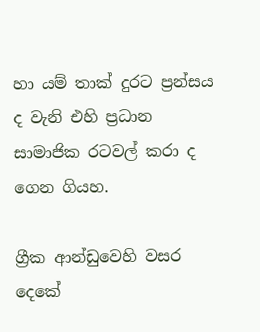හා යම් තාක් දුරට ප්‍රන්සය ද වැනි එහි ප්‍රධාන සාමාජික රටවල් කරා ද ගෙන ගියහ.

ග්‍රීක ආන්ඩුවෙහි වසර දෙකේ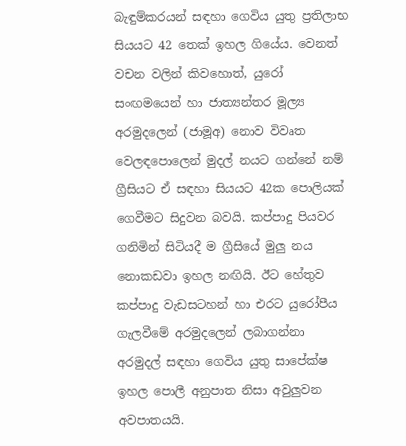බැඳුම්කරයන් සඳහා ගෙවිය යුතු ප්‍රතිලාභ සියයට 42 තෙක් ඉහල ගියේය. වෙනත් වචන වලින් කිවහොත්, යුරෝ සංඟමයෙන් හා ජාත්‍යන්තර මූල්‍ය අරමුදලෙන් (ජාමූඅ) නොව විවෘත වෙලඳපොලෙන් මුදල් නයට ගන්නේ නම් ග්‍රීසියට ඒ සඳහා සියයට 42ක පොලියක් ගෙවීමට සිදුවන බවයි. කප්පාදු පියවර ගනිමින් සිටියදී ම ග්‍රීසියේ මුලු නය නොකඩවා ඉහල නඟියි. ඊට හේතුව කප්පාදු වැඩසටහන් හා එරට යුරෝපීය ගැලවීමේ අරමුදලෙන් ලබාගන්නා අරමුදල් සඳහා ගෙවිය යුතු සාපේක්ෂ ඉහල පොලී අනුපාත නිසා අවුලුවන අවපාතයයි.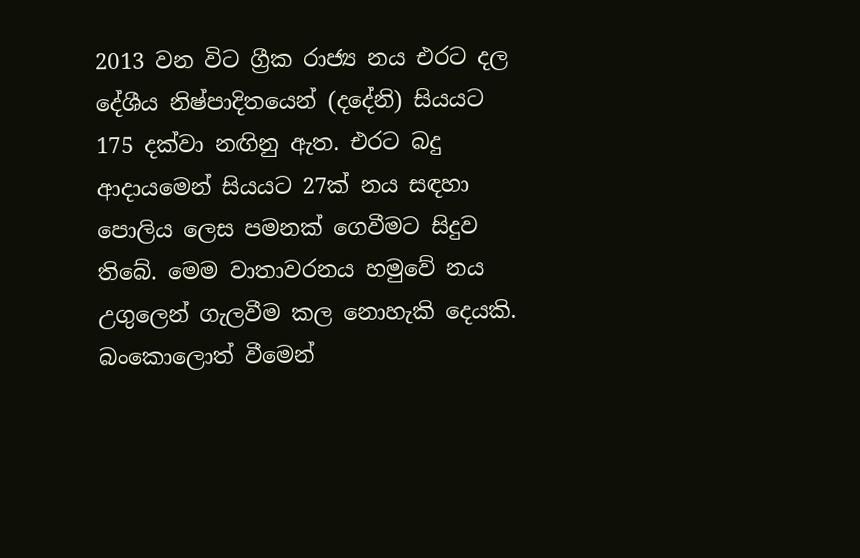2013 වන විට ග්‍රීක රාජ්‍ය නය එරට දල දේශීය නිෂ්පාදිතයෙන් (දදේනි) සියයට 175 දක්වා නඟිනු ඇත. එරට බදු ආදායමෙන් සියයට 27ක් නය සඳහා පොලිය ලෙස පමනක් ගෙවීමට සිදුව තිබේ. මෙම වාතාවරනය හමුවේ නය උගුලෙන් ගැලවීම කල නොහැකි දෙයකි. බංකොලොත් වීමෙන්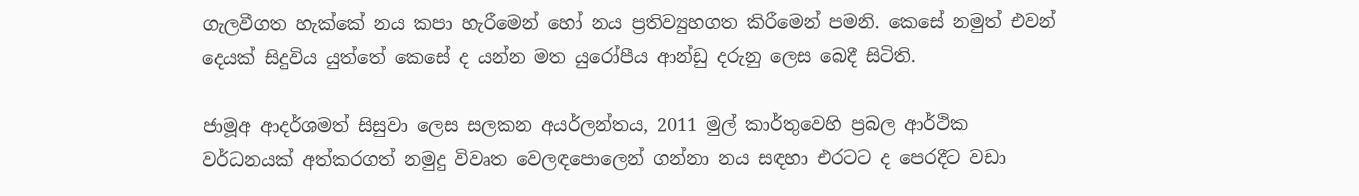ගැලවීගත හැක්කේ නය කපා හැරීමෙන් හෝ නය ප්‍රතිව්‍යුහගත කිරීමෙන් පමනි. කෙසේ නමුත් එවන් දෙයක් සිදුවිය යුත්තේ කෙසේ ද යන්න මත යුරෝපීය ආන්ඩු දරුනු ලෙස බෙදී සිටිති.

ජාමූඅ ආදර්ශමත් සිසුවා ලෙස සලකන අයර්ලන්තය, 2011 මුල් කාර්තුවෙහි ප්‍රබල ආර්ථික වර්ධනයක් අත්කරගත් නමුදු විවෘත වෙලඳපොලෙන් ගන්නා නය සඳහා එරටට ද පෙරදීට වඩා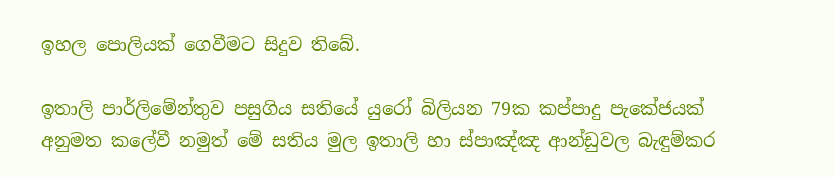ඉහල පොලියක් ගෙවීමට සිදුව තිබේ.

ඉතාලි පාර්ලිමේන්තුව පසුගිය සතියේ යුරෝ බිලියන 79ක කප්පාදු පැකේජයක් අනුමත කලේවී නමුත් මේ සතිය මුල ඉතාලි හා ස්පාඤ්ඤ ආන්ඩුවල බැඳුම්කර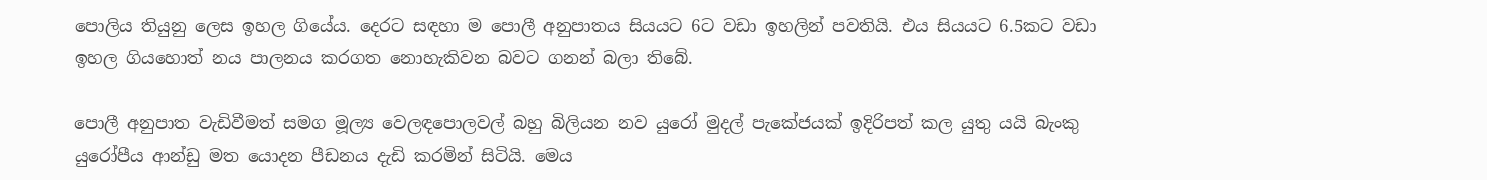පොලිය තියුනු ලෙස ඉහල ගියේය. දෙරට සඳහා ම පොලී අනුපාතය සියයට 6ට වඩා ඉහලින් පවතියි. එය සියයට 6.5කට වඩා ඉහල ගියහොත් නය පාලනය කරගත නොහැකිවන බවට ගනන් බලා තිබේ.

පොලී අනුපාත වැඩිවීමත් සමග මූල්‍ය වෙලඳපොලවල් බහු බිලියන නව යුරෝ මුදල් පැකේජයක් ඉදිරිපත් කල යුතු යයි බැංකු යුරෝපීය ආන්ඩු මත යොදන පීඩනය දැඩි කරමින් සිටියි. මෙය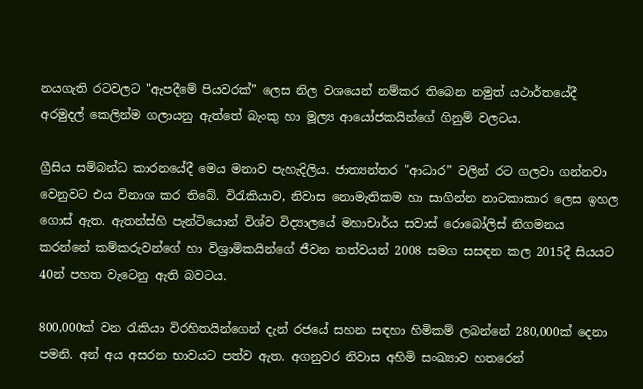නයගැති රටවලට "ඇපදීමේ පියවරක්” ලෙස නිල වශයෙන් නම්කර තිබෙන නමුත් යථාර්තයේදී අරමුදල් කෙලින්ම ගලායනු ඇත්තේ බැංකු හා මූල්‍ය ආයෝජකයින්ගේ ගිනුම් වලටය.

ග්‍රීසිය සම්බන්ධ කාරනයේදී මෙය මනාව පැහැදිලිය. ජාත්‍යන්තර "ආධාර” වලින් රට ගලවා ගන්නවා වෙනුවට එය විනාශ කර තිබේ. විරැකියාව, නිවාස නොමැතිකම හා සාගින්න නාටකාකාර ලෙස ඉහල ගොස් ඇත. ඇතන්ස්හි පැන්ටියොන් විශ්ව විද්‍යාලයේ මහාචාර්ය සවාස් රොබෝලිස් නිගමනය කරන්නේ කම්කරුවන්ගේ හා විශ්‍රාමිකයින්ගේ ජීවන තත්වයන් 2008 සමග සසඳන කල 2015දී සියයට 40න් පහත වැටෙනු ඇති බවටය.

800,000ක් වන රැකියා විරහිතයින්ගෙන් දැන් රජයේ සහන සඳහා හිමිකම් ලබන්නේ 280,000ක් දෙනා පමනි. අන් අය අසරන භාවයට පත්ව ඇත. අගනුවර නිවාස අහිමි සංඛ්‍යාව හතරෙන්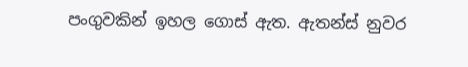පංගුවකින් ඉහල ගොස් ඇත. ඇතන්ස් නුවර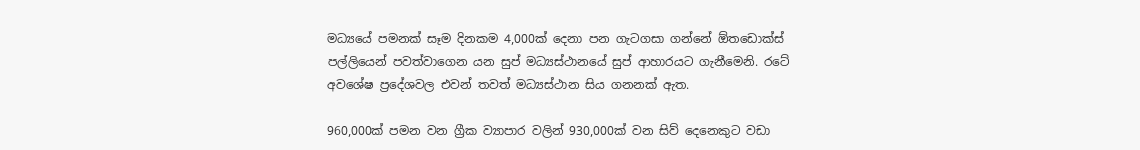මධ්‍යයේ පමනක් සෑම දිනකම 4,000ක් දෙනා පන ගැටගසා ගන්නේ ඕතඩොක්ස් පල්ලියෙන් පවත්වාගෙන යන සුප් මධ්‍යස්ථානයේ සුප් ආහාරයට ගැනීමෙනි. රටේ අවශේෂ ප්‍රදේශවල එවන් තවත් මධ්‍යස්ථාන සිය ගනනක් ඇත.

960,000ක් පමන වන ග්‍රීක ව්‍යාපාර වලින් 930,000ක් වන සිව් දෙනෙකුට වඩා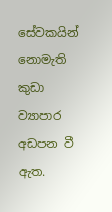සේවකයින් නොමැති කුඩා ව්‍යාපාර අඩපන වී ඇත.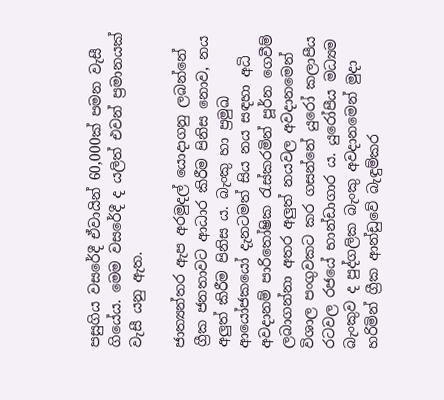පසුගිය වසරේදී ඒවායින් 60,000ක් පමන වැසී ගියේය. මෙම වසරේදී ද යලිත් එවන් ප්‍රමානයක් වැසී යනු ඇත.

ජාත්‍යන්තර ඇප අරමුදල් යොදාගනු ලබන්නේ ග්‍රීක ජනතාවට ආධාර කිරීම පිනිස නොව, නය අලුත් කිරීම පිනිස ය. බැංකු හා ප්‍රමුඛ ආයෝජකයෝ දැනටමත් සිය නය සඳහා අධි අවදානම් පාරිතෝෂික රැස්කරමින් පූර්න ගෙවීම් ලබාගන්නා අතර අලුත් නයවල අවදානමෙන් විශාල පංගුවකට කර ගසන්නේ යුරෝ කලාපීය රටවල රජයේ භාන්ඩාගාර ය. යුරෝපීය මධ්‍යම බැංකුව ද පුද්ගලික බැංකු අවදානමෙන් මුදා හරිමින් ග්‍රීක ආන්ඩුවේ බැඳුම්කර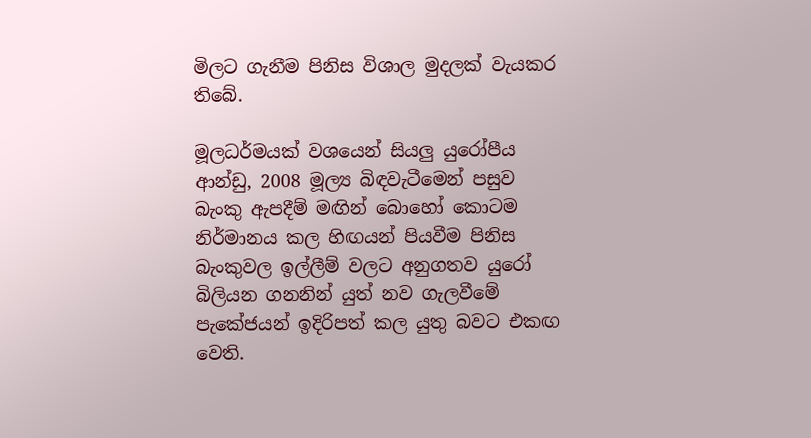මිලට ගැනීම පිනිස විශාල මුදලක් වැයකර තිබේ.

මූලධර්මයක් වශයෙන් සියලු යුරෝපීය ආන්ඩු, 2008 මූල්‍ය බිඳවැටීමෙන් පසුව බැංකු ඇපදීම් මඟින් බොහෝ කොටම නිර්මානය කල හිඟයන් පියවීම පිනිස බැංකුවල ඉල්ලීම් වලට අනුගතව යුරෝ බිලියන ගනනින් යුත් නව ගැලවීමේ පැකේජයන් ඉදිරිපත් කල යුතු බවට එකඟ වෙති.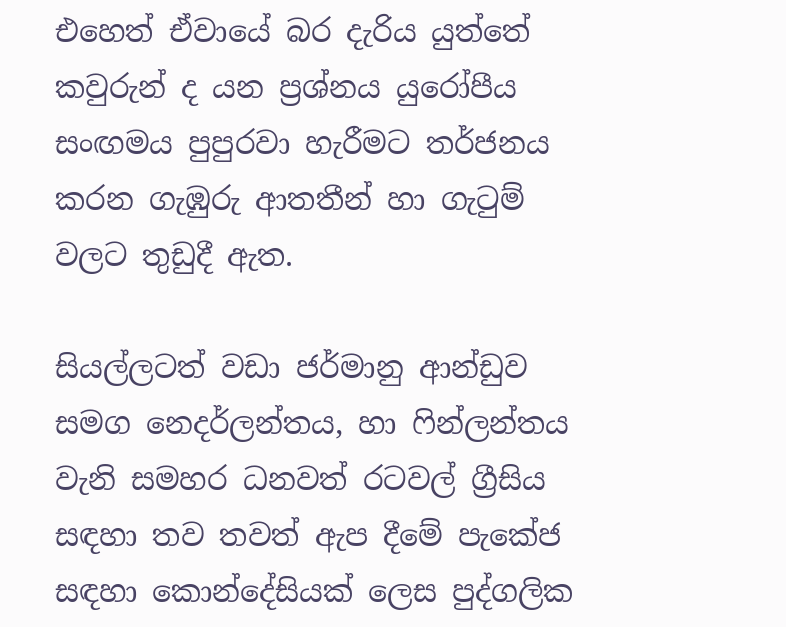එහෙත් ඒවායේ බර දැරිය යුත්තේ කවුරුන් ද යන ප්‍රශ්නය යුරෝපීය සංඟමය පුපුරවා හැරීමට තර්ජනය කරන ගැඹුරු ආතතීන් හා ගැටුම් වලට තුඩුදී ඇත.

සියල්ලටත් වඩා ජර්මානු ආන්ඩුව සමග නෙදර්ලන්තය, හා ෆින්ලන්තය වැනි සමහර ධනවත් රටවල් ග්‍රීසිය සඳහා තව තවත් ඇප දීමේ පැකේජ සඳහා කොන්දේසියක් ලෙස පුද්ගලික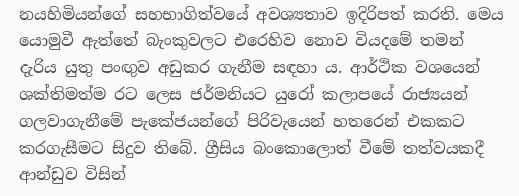නයහිමියන්ගේ සහභාගිත්වයේ අවශ්‍යතාව ඉදිරිපත් කරති. මෙය යොමුවී ඇත්තේ බැංකුවලට එරෙහිව නොව වියදමේ තමන් දැරිය යුතු පංඟුව අඩුකර ගැනීම සඳහා ය. ආර්ථික වශයෙන් ශක්තිමත්ම රට ලෙස ජර්මනියට යුරෝ කලාපයේ රාජ්‍යයන් ගලවාගැනීමේ පැකේජයන්ගේ පිරිවැයෙන් හතරෙන් එකකට කරගැසීමට සිදුව තිබේ. ග්‍රීසිය බංකොලොත් වීමේ තත්වයකදී ආන්ඩුව විසින්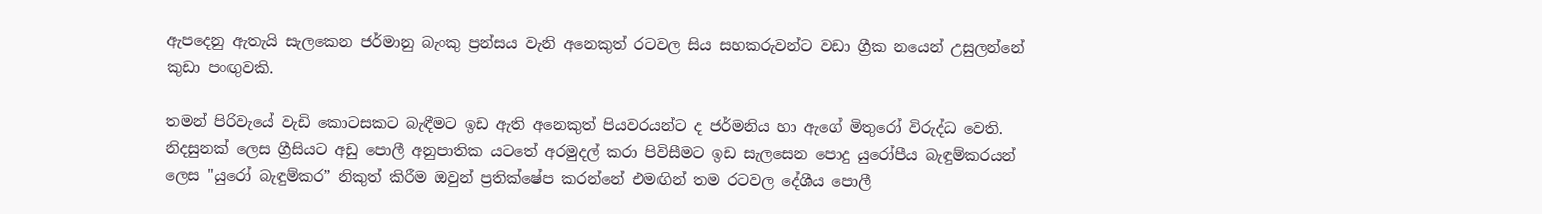ඇපදෙනු ඇතැයි සැලකෙන ජර්මානු බැංකු ප්‍රන්සය වැනි අනෙකුත් රටවල සිය සහකරුවන්ට වඩා ග්‍රීක නයෙන් උසුලන්නේ කුඩා පංඟුවකි.

තමන් පිරිවැයේ වැඩි කොටසකට බැඳීමට ඉඩ ඇති අනෙකුත් පියවරයන්ට ද ජර්මනිය හා ඇගේ මිතුරෝ විරුද්ධ වෙති. නිදසුනක් ලෙස ග්‍රීසියට අඩු පොලී අනුපාතික යටතේ අරමුදල් කරා පිවිසීමට ඉඩ සැලසෙන පොදු යුරෝපීය බැඳුම්කරයන් ලෙස "යුරෝ බැඳුම්කර” නිකුත් කිරීම ඔවුන් ප්‍රතික්ෂේප කරන්නේ එමඟින් තම රටවල දේශීය පොලී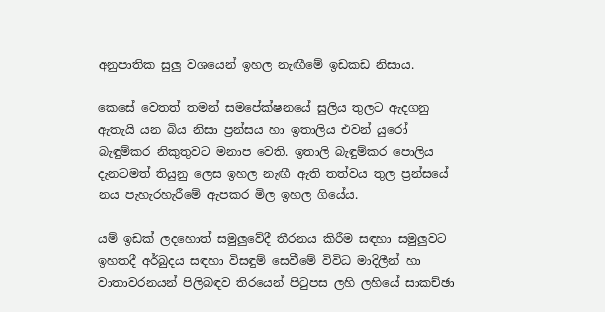අනුපාතික සුලු වශයෙන් ඉහල නැඟීමේ ඉඩකඩ නිසාය.

කෙසේ වෙතත් තමන් සමපේක්ෂනයේ සුලිය තුලට ඇදගනු ඇතැයි යන බිය නිසා ප්‍රන්සය හා ඉතාලිය එවන් යුරෝ බැඳුම්කර නිකුතුවට මනාප වෙති. ඉතාලි බැඳුම්කර පොලිය දැනටමත් තියුනු ලෙස ඉහල නැඟී ඇති තත්වය තුල ප්‍රන්සයේ නය පැහැරහැරීමේ ඇපකර මිල ඉහල ගියේය.

යම් ඉඩක් ලදහොත් සමුලුවේදී තීරනය කිරීම සඳහා සමුලුවට ඉහතදී අර්බුදය සඳහා විසඳුම් සෙවීමේ විවිධ මාදිලීන් හා වාතාවරනයන් පිලිබඳව තිරයෙන් පිටුපස ලහි ලහියේ සාකච්ඡා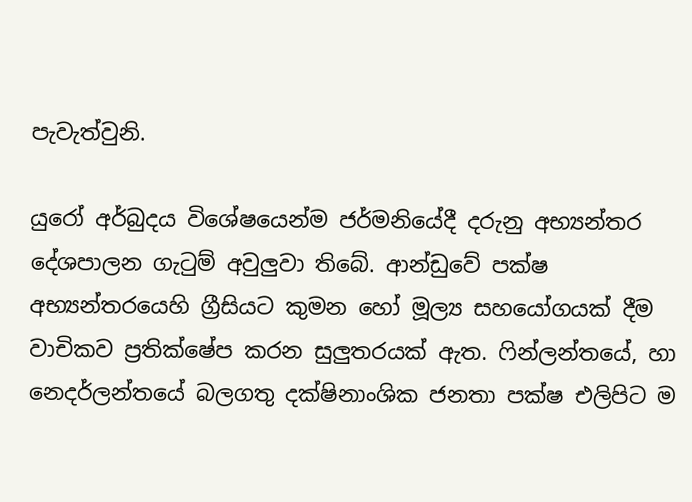පැවැත්වුනි.

යුරෝ අර්බුදය විශේෂයෙන්ම ජර්මනියේදී දරුනු අභ්‍යන්තර දේශපාලන ගැටුම් අවුලුවා තිබේ. ආන්ඩුවේ පක්ෂ අභ්‍යන්තරයෙහි ග්‍රීසියට කුමන හෝ මූල්‍ය සහයෝගයක් දීම වාචිකව ප්‍රතික්ෂේප කරන සුලුතරයක් ඇත. ෆින්ලන්තයේ, හා නෙදර්ලන්තයේ බලගතු දක්ෂිනාංශික ජනතා පක්ෂ එලිපිට ම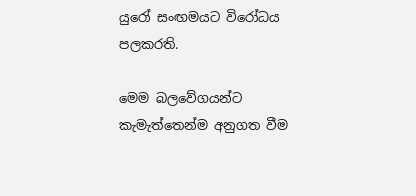යුරෝ සංඟමයට විරෝධය පලකරති.

මෙම බලවේගයන්ට කැමැත්තෙන්ම අනුගත වීම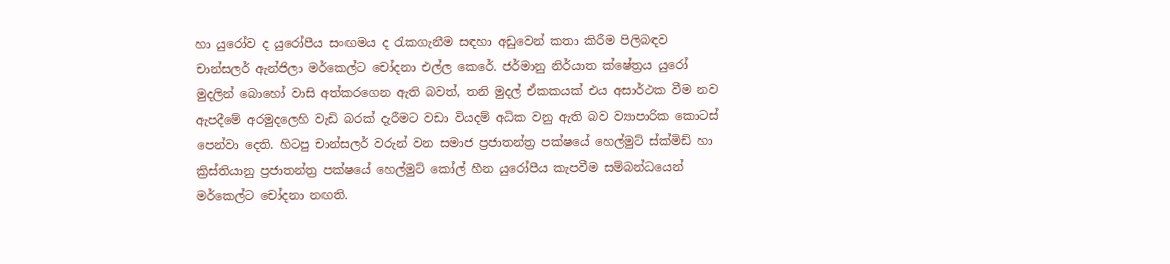හා යුරෝව ද යුරෝපීය සංඟමය ද රැකගැනීම සඳහා අඩුවෙන් කතා කිරීම පිලිබඳව චාන්සලර් ඇන්ජිලා මර්කෙල්ට චෝදනා එල්ල කෙරේ. ජර්මානු නිර්යාත ක්ෂේත්‍රය යුරෝ මුදලින් බොහෝ වාසි අත්කරගෙන ඇති බවත්, තනි මුදල් ඒකකයක් එය අසාර්ථක වීම නව ඇපදීමේ අරමුදලෙහි වැඩි බරක් දැරීමට වඩා වියදම් අධික වනු ඇති බව ව්‍යාපාරික කොටස් පෙන්වා දෙති. හිටපු චාන්සලර් වරුන් වන සමාජ ප්‍රජාතන්ත්‍ර පක්ෂයේ හෙල්මුට් ස්ක්මිඩ් හා ක්‍රිස්තියානු ප්‍රජාතන්ත්‍ර පක්ෂයේ හෙල්මුට් කෝල් හීන යුරෝපීය කැපවීම සම්බන්ධයෙන් මර්කෙල්ට චෝදනා නඟති.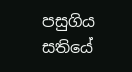පසුගිය සතියේ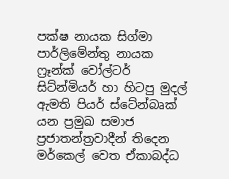පක්ෂ නායක සිග්මා පාර්ලිමේන්තු නායක ෆ්‍රෑන්ක් වෝල්ටර් සිට්න්මියර් හා හිටපු මුදල් ඇමති පියර් ස්ටේන්බෘක් යන ප්‍රමුඛ සමාජ ප්‍රජාතන්ත්‍රවාදීන් තිදෙන මර්කෙල් වෙත ඒකාබද්ධ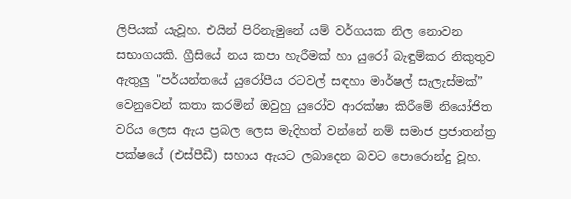ලිපියක් යැවූහ. එයින් පිරිනැමුනේ යම් වර්ගයක නිල නොවන සභාගයකි. ග්‍රීසියේ නය කපා හැරීමක් හා යුරෝ බැඳුම්කර නිකුතුව ඇතුලු "පර්යන්තයේ යුරෝපීය රටවල් සඳහා මාර්ෂල් සැලැස්මක්” වෙනුවෙන් කතා කරමින් ඔවුහු යුරෝව ආරක්ෂා කිරීමේ නියෝජිත වරිය ලෙස ඇය ප්‍රබල ලෙස මැදිහත් වන්නේ නම් සමාජ ප්‍රජාතන්ත්‍ර පක්ෂයේ (එස්පීඩී) සහාය ඇයට ලබාදෙන බවට පොරොන්දු වූහ.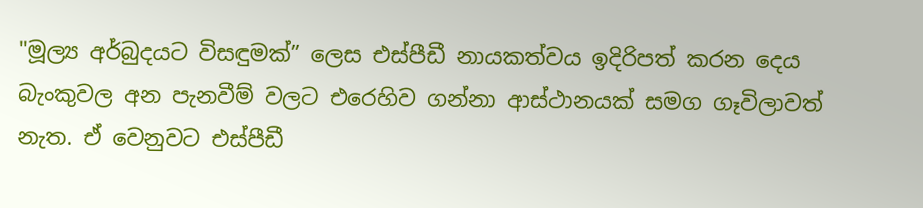"මූල්‍ය අර්බුදයට විසඳුමක්” ලෙස එස්පීඩී නායකත්වය ඉදිරිපත් කරන දෙය බැංකුවල අන පැනවීම් වලට එරෙහිව ගන්නා ආස්ථානයක් සමග ගෑවිලාවත් නැත. ඒ වෙනුවට එස්පීඩී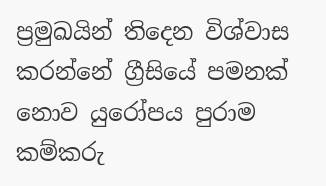ප්‍රමුඛයින් තිදෙන විශ්වාස කරන්නේ ග්‍රීසියේ පමනක් නොව යුරෝපය පුරාම කම්කරු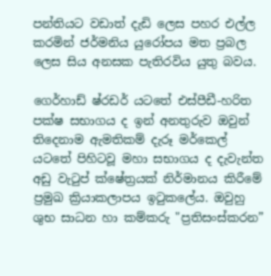පන්තියට වඩාත් දැඩි ලෙස පහර එල්ල කරමින් ජර්මනිය යුරෝපය මත ප්‍රබල ලෙස සිය අනසක පැතිරවිය යුතු බවය.

ගෙර්හාඩ් ෂ්රඩර් යටතේ එස්පීඩී-හරිත පක්ෂ සභාගය ද ඉන් අනතුරුව ඔවුන් තිදෙනාම ඇමතිකම් දැරූ මර්කෙල් යටතේ පිහිටවූ මහා සභාගය ද දැවැන්ත අඩු වැටුප් ක්ෂේත්‍රයක් නිර්මානය කිරීමේ ප්‍රමුඛ ක්‍රියාකලාපය ඉටුකලේය. ඔවුහු ශුභ සාධන හා කම්කරු "ප්‍රතිසංස්කරන”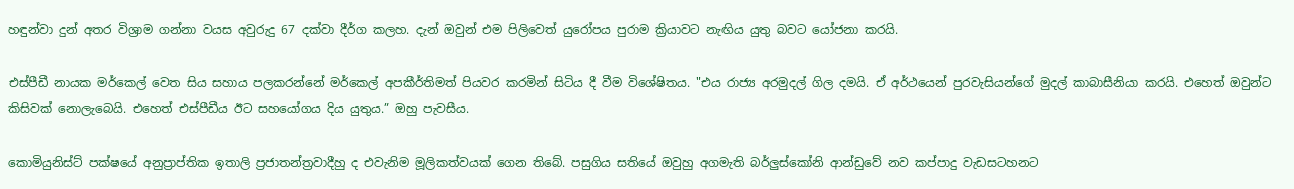හඳුන්වා දුන් අතර විශ්‍රාම ගන්නා වයස අවුරුදු 67 දක්වා දීර්ග කලහ. දැන් ඔවුන් එම පිලිවෙත් යුරෝපය පුරාම ක්‍රියාවට නැඟිය යුතු බවට යෝජනා කරයි.

එස්පීඩී නායක මර්කෙල් වෙත සිය සහාය පලකරන්නේ මර්කෙල් අපකීර්තිමත් පියවර කරමින් සිටිය දී වීම විශේෂිතය. "එය රාජ්‍ය අරමුදල් ගිල දමයි. ඒ අර්ථයෙන් පුරවැසියන්ගේ මුදල් කාබාසීනියා කරයි. එහෙත් ඔවුන්ට කිසිවක් නොලැබෙයි. එහෙත් එස්පීඩීය ඊට සහයෝගය දිය යුතුය.” ඔහු පැවසීය.

කොමියුනිස්ට් පක්ෂයේ අනුප්‍රාප්තික ඉතාලි ප්‍රජාතන්ත්‍රවාදීහු ද එවැනිම මූලිකත්වයක් ගෙන තිබේ. පසුගිය සතියේ ඔවුහු අගමැති බර්ලුස්කෝනි ආන්ඩුවේ නව කප්පාදු වැඩසටහනට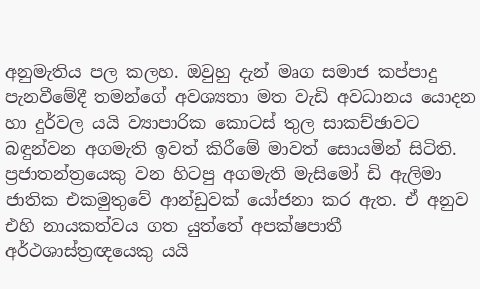අනුමැතිය පල කලහ. ඔවුහු දැන් මෘග සමාජ කප්පාදු පැනවීමේදී තමන්ගේ අවශ්‍යතා මත වැඩි අවධානය යොදන හා දුර්වල යයි ව්‍යාපාරික කොටස් තුල සාකච්ඡාවට බඳුන්වන අගමැති ඉවත් කිරීමේ මාවත් සොයමින් සිටිති. ප්‍රජාතන්ත්‍රයෙකු වන හිටපු අගමැති මැසිමෝ ඩි ඇලිමා ජාතික එකමුතුවේ ආන්ඩුවක් යෝජනා කර ඇත. ඒ අනුව එහි නායකත්වය ගත යුත්තේ අපක්ෂපාතී අර්ථශාස්ත්‍රඥයෙකු යයි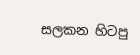සලකන හිටපු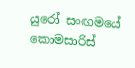යුරෝ සංඟමයේ කොමසාරිස්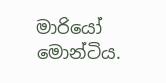මාරියෝ මොන්ටිය.